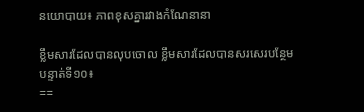នយោបាយ៖ ភាពខុសគ្នារវាងកំណែនានា

ខ្លឹមសារដែលបានលុបចោល ខ្លឹមសារដែលបានសរសេរបន្ថែម
បន្ទាត់ទី១០៖
==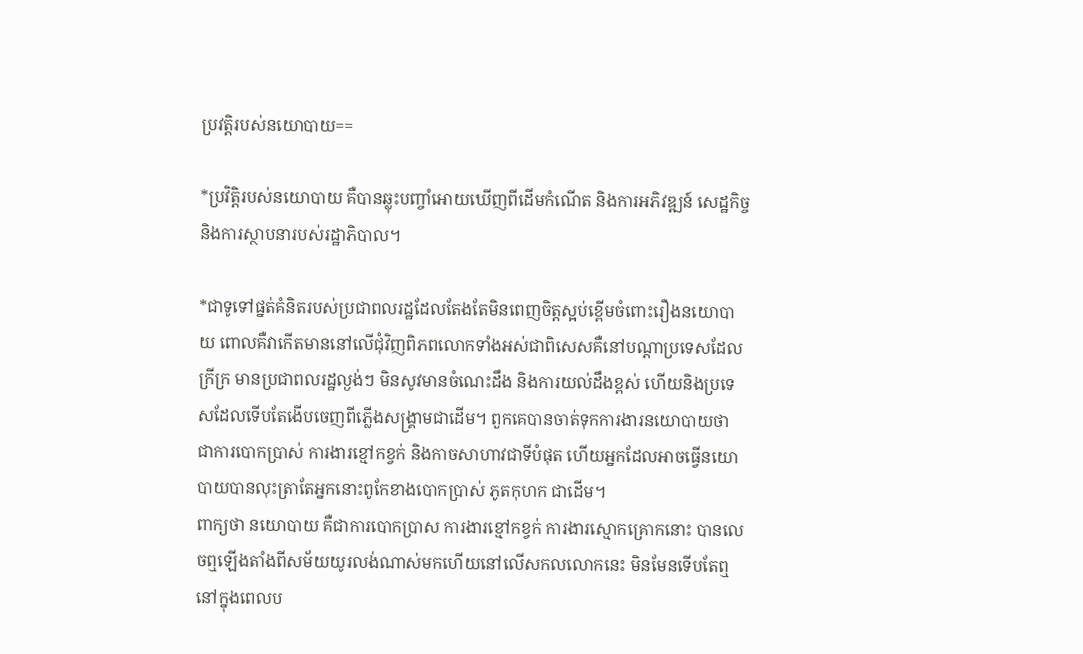ប្រវត្តិរបស់នយោបាយ==

*ប្រវិត្តិរបស់នយោបាយ គឺបានឆ្លុះបញ្ចាំអោយឃើញពីដើមកំណើត និងការអភិវឌ្ឍន៍ សេដ្ឋកិច្ច និងការស្ថាបនារបស់រដ្ឋាភិបាល។

*ជាទូទៅផ្នត់គំនិតរបស់ប្រជាពលរដ្ឋដែលតែងតែមិនពេញចិត្តស្អប់ខ្ពើមចំពោះរឿងនយោបាយ ពោលគឺវាកើតមាននៅលើជុំវិញពិភពលោកទាំងអស់ជាពិសេសគឺនៅបណ្តាប្រទេសដែលក្រីក្រ មានប្រជាពលរដ្ឋល្ងង់ៗ មិនសូវមានចំណេះដឹង និងការយល់ដឹងខ្ពស់ ហើយនិងប្រទេសដែលទើបតែងើបចេញពីភ្លើងសង្រ្គាមជាដើម។ ពួកគេបានចាត់ទុកការងារនយោបាយថា ជាការបោកប្រាស់ ការងារខ្មៅកខ្វក់ និងកាចសាហាវជាទីបំផុត ហើយអ្នកដែលអាចធ្វើនយោបាយបានលុះត្រាតែអ្នកនោះពូកែខាងបោកប្រាស់ ភូតកុហក ជាដើម។
ពាក្យថា នយោបាយ គឺជាការបោកប្រាស ការងារខ្មៅកខ្វក់ ការងារស្មោកគ្រោកនោះ បានលេចឮឡើងតាំងពីសម័យយូរលង់ណាស់មកហើយនៅលើសកលលោកនេះ មិនមែនទើបតែឮនៅក្នុងពេលប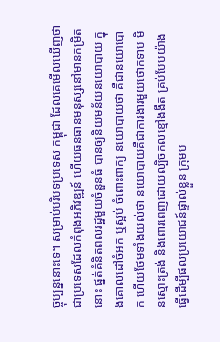ច្ចុប្បន្ននោះទេ។ សម្រាប់បរិបទប្រទេស កម្ពុជា ដែលគេមើលឃើញថា ជាប្រទេសដែលកំពុងអភិវឌ្ឍន៍ ហើយធនធានមនុស្សនៅមានកម្រិតនោះ ផ្នត់គំនិតពលរដ្ឋមួយចំនួនធំ បានឲ្យនិយមន័យនយោបាយ ក្នុងគោលដៅចំអក ឬស្អប់ ចំពោះពាក្យ នយោបាយថា គឺជានយោបោក ហើយថែមទាំងយល់ថា នយោបាយគឺជាការងារមួយថោកទាប មិនស្មោះត្រង់ និងពោរពេញដោយល្បិចកលខ្មៅងងឹត គ្រប់បែបយ៉ាង ធ្វើដើម្បីផលប្រយោជន៍ផ្ទាល់ខ្លួន ក្រុមប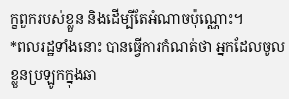ក្ខពួករបស់ខ្លួន និងដើម្បីតែអំណាចប៉ុណ្ណោះ។
*ពលរដ្ឋទាំងនោះ បានធ្វើការកំណត់ថា អ្នកដែលចូលខ្លួនប្រឡូកក្នុងឆា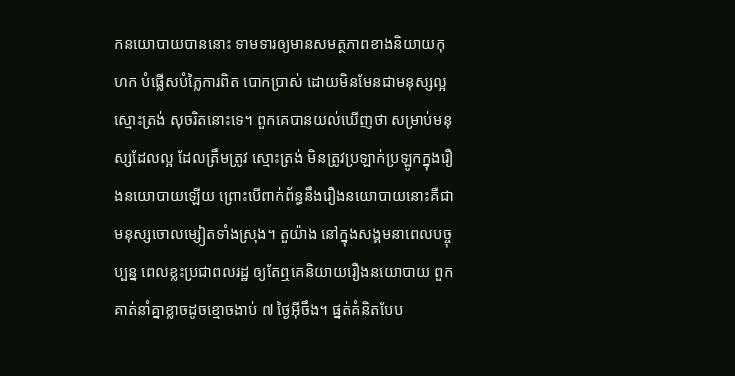កនយោបាយបាននោះ ទាមទារឲ្យមានសមត្ថភាពខាងនិយាយកុហក បំផ្លើសបំភ្លៃការពិត បោកប្រាស់ ដោយមិនមែនជាមនុស្សល្អស្មោះត្រង់ សុចរិតនោះទេ។ ពួកគេបានយល់ឃើញថា សម្រាប់មនុស្សដែលល្អ ដែលត្រឹមត្រូវ ស្មោះត្រង់ មិនត្រូវប្រឡាក់ប្រឡូកក្នុងរឿងនយោបាយឡើយ ព្រោះបើពាក់ព័ន្ធនឹងរឿងនយោបាយនោះគឺជាមនុស្សចោលម្សៀតទាំងស្រុង។ តួយ៉ាង នៅក្នុងសង្គមនាពេលបច្ចុប្បន្ន ពេលខ្លះប្រជាពលរដ្ឋ ឲ្យតែឮគេនិយាយរឿងនយោបាយ ពួកគាត់នាំគ្នាខ្លាចដូចខ្មោចងាប់ ៧ ថ្ងៃអ៊ីចឹង។ ផ្នត់គំនិតបែប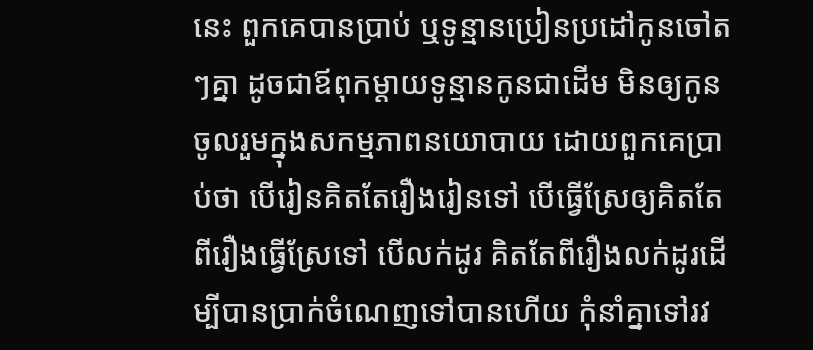នេះ ពួកគេបានប្រាប់ ឬទូន្មានប្រៀនប្រដៅកូនចៅតៗគ្នា ដូចជាឪពុកម្តាយទូន្មានកូនជាដើម មិនឲ្យកូនចូលរួមក្នុងសកម្មភាពនយោបាយ ដោយពួកគេប្រាប់ថា បើរៀនគិតតែរឿងរៀនទៅ បើធ្វើស្រែឲ្យគិតតែពីរឿងធ្វើស្រែទៅ បើលក់ដូរ គិតតែពីរឿងលក់ដូរដើម្បីបានប្រាក់ចំណេញទៅបានហើយ កុំនាំគ្នាទៅរវ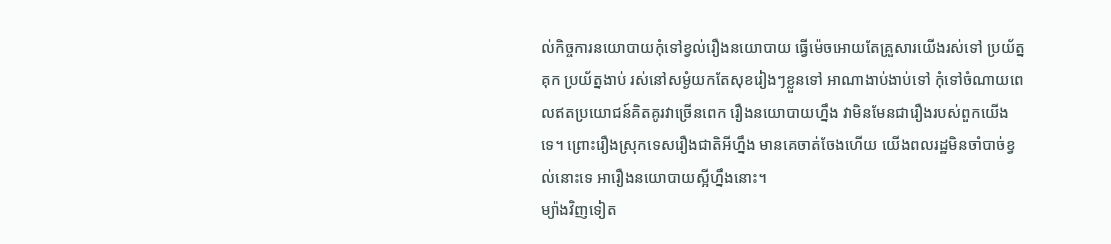ល់កិច្ចការនយោបាយកុំទៅខ្វល់រឿងនយោបាយ ធ្វើម៉េចអោយតែគ្រួសារយើងរស់ទៅ ប្រយ័ត្នគុក ប្រយ័ត្នងាប់ រស់នៅសម្ងំយកតែសុខរៀងៗខ្លួនទៅ អាណាងាប់ងាប់ទៅ កុំទៅចំណាយពេលឥតប្រយោជន៍គិតគូរវាច្រើនពេក រឿងនយោបាយហ្នឹង វាមិនមែនជារឿងរបស់ពួកយើងទេ។ ព្រោះរឿងស្រុកទេសរឿងជាតិអីហ្នឹង មានគេចាត់ចែងហើយ យើងពលរដ្ឋមិនចាំបាច់ខ្វល់នោះទេ អារឿងនយោបាយស្អីហ្នឹងនោះ។
ម្យ៉ាងវិញទៀត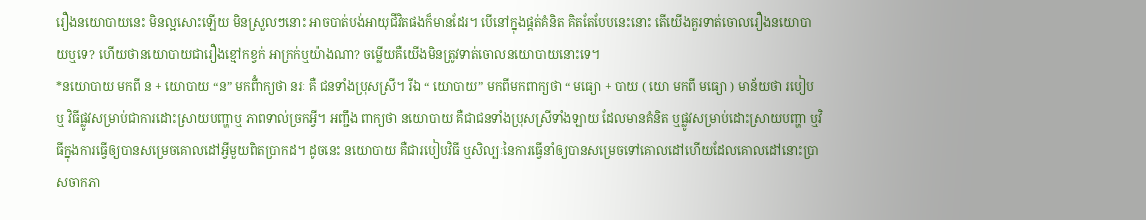រឿងនយោបាយនេះ មិនល្អសោះឡើយ មិនស្រួលៗនោះ អាចបាត់បង់អាយុជីវិតផងក៏មានដែរ។ បើនៅក្នុងផ្តត់គំនិត គិតតែបែបនេះនោះ តើយើងគួរទាត់ចោលរឿងនយោបាយឬទេ? ហើយថានយោបាយជារឿងខ្មៅកខ្វក់ អាក្រក់ឬយ៉ាងណា? ចម្លើយគឺយើងមិនត្រូវទាត់ចោលនយោបាយនោះទេ។
*នយោបាយ មកពី ន + យោបាយ “ន” មកពីំាក្យថា នរៈ គឺ ជនទាំងប្រុសស្រី។ រីឯ “ យោបាយ” មកពីមកពាក្យថា “ មធ្យោ + បាយ ( យោ មកពី មធ្យោ ) មាន័យថា របៀប ឬ វិធីផ្លូវសម្រាប់ជាការដោះស្រាយបញ្ហាឬ ភាពទាល់ច្រកអ្វី។ អញ្ជឹង ពាក្យថា នយោបាយ គឺជាជនទាំងប្រុសស្រីទាំងឡាយ ដែលមានគំនិត ឬផ្លូវសម្រាប់ដោះស្រាយបញ្ហា ឬវិធីក្នុងការធ្វើឲ្យបានសម្រេចគោលដៅអ្វីមួយពិតប្រាកដ។ ដូចនេះ នយោបាយ គឺជារបៀបវិធី ឬសិល្បៈនៃការធ្វើនាំឲ្យបានសម្រេចទៅគោលដៅហើយដែលគោលដៅនោះប្រាសចាកភា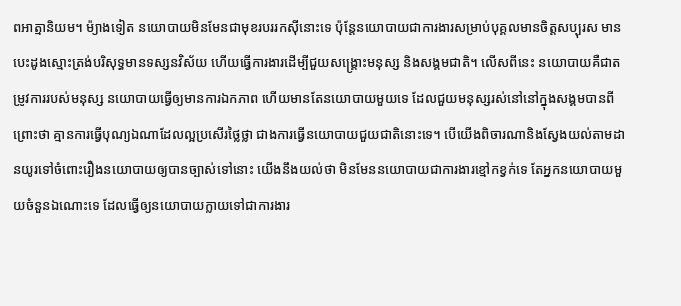ពអាត្មានិយម។ ម៉្យាងទៀត នយោបាយមិនមែនជាមុខរបររកស៊ីនោះទេ ប៉ុន្តែនយោបាយជាការងារសម្រាប់បុគ្គលមានចិត្តសប្បុរស មានបេះដូងស្មោះត្រង់បរិសុទ្ធមានទស្សនវិស័យ ហើយធ្វើការងារដើម្បីជួយសង្គ្រោះមនុស្ស និងសង្គមជាតិ។ លើសពីនេះ នយោបាយគឺជាតម្រូវការរបស់មនុស្ស នយោបាយធ្វើឲ្យមានការឯកភាព ហើយមានតែនយោបាយមួយទេ ដែលជួយមនុស្សរស់នៅនៅក្នុងសង្គមបានពីព្រោះថា គ្មានការធ្វើបុណ្យឯណាដែលល្អប្រសើរថ្លៃថ្លា ជាងការធ្វើនយោបាយជួយជាតិនោះទេ។ បើយើងពិចារណានិងស្វែងយល់តាមដានយូរទៅចំពោះរឿងនយោបាយឲ្យបានច្បាស់ទៅនោះ យើងនឹងយល់ថា មិនមែននយោបាយជាការងារខ្មៅកខ្វក់ទេ តែអ្នកនយោបាយមួយចំនួនឯណោះទេ ដែលធ្វើឲ្យនយោបាយក្លាយទៅជាការងារ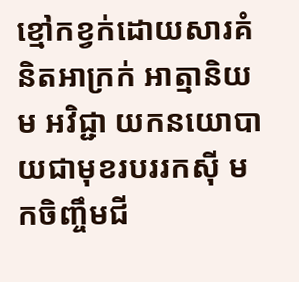ខ្មៅកខ្វក់ដោយសារគំនិតអាក្រក់ អាត្មានិយម អវិជ្ជា យកនយោបាយជាមុខរបររកស៊ី មកចិញ្ចឹមជី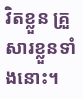វិតខ្លួន គ្រួសារខ្លួនទាំងនោះ។